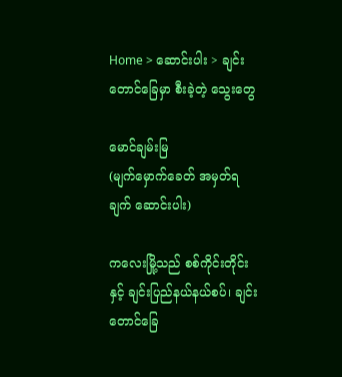Home > ဆောင်းပါး > ချင်းတောင်ခြေမှာ စီးခဲ့တဲ့ သွေးတွေ

မောင်ချမ်းမြ
(မျက်မှောက်ခေတ် အမှတ်ရချက် ဆောင်းပါး)

ကလေးမြို့သည် စစ်ကိုင်းတိုင်းနှင့် ချင်းပြည်နယ်နယ်စပ်၊ ချင်းတောင်ခြေ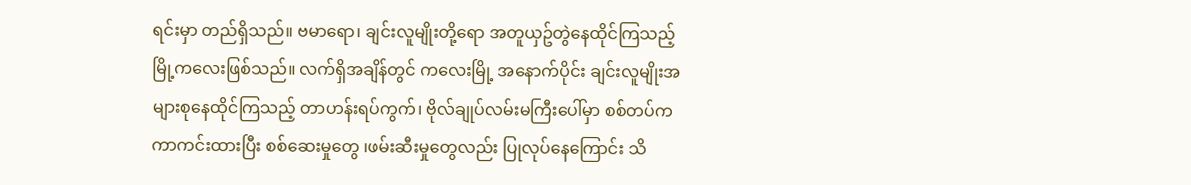ရင်းမှာ တည်ရှိသည်။ ဗမာရော၊ ချင်းလူမျိုးတို့ရော အတူယှဥ်တွဲနေထိုင်ကြသည့် မြို့ကလေးဖြစ်သည်။ လက်ရှိအချိန်တွင် ကလေးမြို့ အနောက်ပိုင်း ချင်းလူမျိုးအများစုနေထိုင်ကြသည့် တာဟန်းရပ်ကွက်၊ ဗိုလ်ချုပ်လမ်းမကြီးပေါ်မှာ စစ်တပ်က ကာကင်းထားပြီး စစ်ဆေးမှုတွေ ၊ဖမ်းဆီးမှုတွေလည်း ပြုလုပ်နေကြောင်း သိ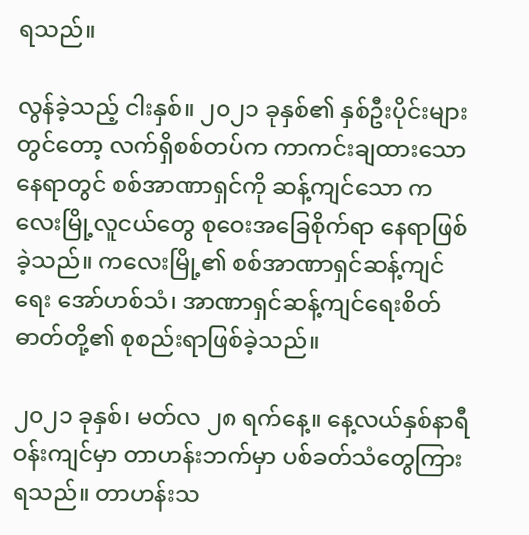ရသည်။

လွန်ခဲ့သည့် ငါးနှစ်။ ၂၀၂၁ ခုနှစ်၏ နှစ်ဦးပိုင်းများတွင်တော့ လက်ရှိစစ်တပ်က ကာကင်းချထားသော နေရာတွင် စစ်အာဏာရှင်ကို ဆန့်ကျင်သော ကလေးမြို့လူငယ်တွေ စုဝေးအခြေစိုက်ရာ နေရာဖြစ်ခဲ့သည်။ ကလေးမြို့၏ စစ်အာဏာရှင်ဆန့်ကျင်ရေး အော်ဟစ်သံ၊ အာဏာရှင်ဆန့်ကျင်ရေးစိတ်ဓာတ်တို့၏ စုစည်းရာဖြစ်ခဲ့သည်။

၂၀၂၁ ခုနှစ်၊ မတ်လ ၂၈ ရက်နေ့။ နေ့လယ်နှစ်နာရီဝန်းကျင်မှာ တာဟန်းဘက်မှာ ပစ်ခတ်သံတွေကြားရသည်။ တာဟန်းသ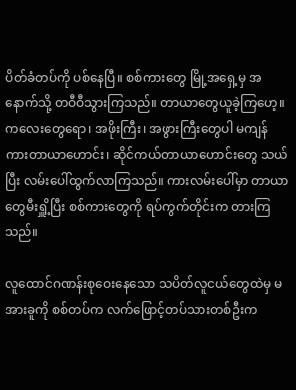ပိတ်ခံတပ်ကို ပစ်နေပြီ။ စစ်ကားတွေ မြို့အရှေ့မှ အနောက်သို့ တဝီဝီသွားကြသည်။ တာယာတွေယူခဲ့ကြဟေ့။ ကလေးတွေရော၊ အဖိုးကြီး၊ အဖွားကြီးတွေပါ မကျန် ကားတာယာဟောင်း၊ ဆိုင်ကယ်တာယာဟောင်းတွေ သယ်ပြီး လမ်းပေါ်ထွက်လာကြသည်။ ကားလမ်းပေါ်မှာ တာယာတွေမီးရှိူ့ပြီး စစ်ကားတွေကို ရပ်ကွက်တိုင်းက တားကြသည်။

လူထောင်ဂဏန်းစုဝေးနေသော သပိတ်လူငယ်တွေထဲမှ မအားခူကို စစ်တပ်က လက်ဖြောင့်တပ်သားတစ်ဦးက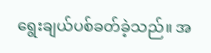ရွေးချယ်ပစ်ခတ်ခဲ့သည်။ အ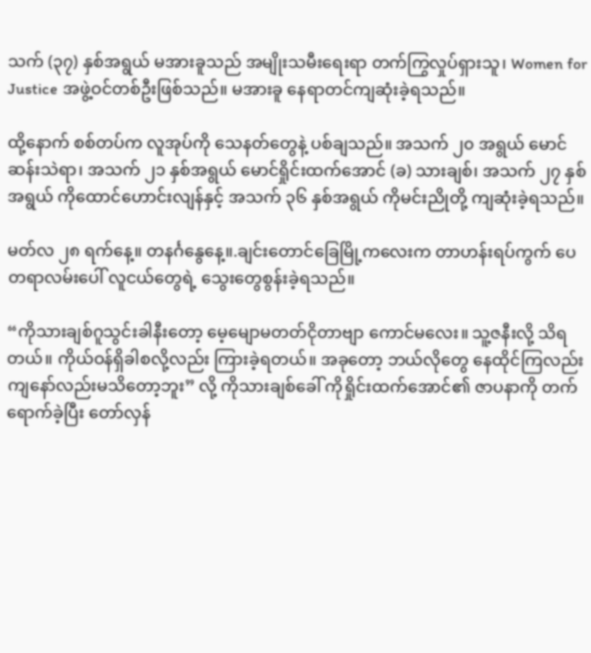သက် (၃၇) နှစ်အရွယ် မအားခူသည် အမျိုးသမီးရေးရာ တက်ကြွလှုပ်ရှားသူ၊ Women for Justice အဖွဲ့ဝင်တစ်ဦးဖြစ်သည်။ မအားခူ နေရာတင်ကျဆုံးခဲ့ရသည်။

ထို့နောက် စစ်တပ်က လူအုပ်ကို သေနတ်တွေနဲ့ ပစ်ချသည်။ အသက် ၂၀ အရွယ် မောင်ဆန်းသဲရာ၊ အသက် ၂၁ နှစ်အရွယ် မောင်ရှိုင်းထက်အောင် (ခ) သားချစ်၊ အသက် ၂၇ နှစ်အရွယ် ကိုထောင်ဟောင်းလျန်နှင့် အသက် ၃၆ နှစ်အရွယ် ကိုမင်းညိုတို့ ကျဆုံးခဲ့ရသည်။

မတ်လ ၂၈ ရက်နေ့။ တနင်္ဂနွေနေ့။.ချင်းတောင်ခြေမြို့ကလေးက တာဟန်းရပ်ကွက် ပေတရာလမ်းပေါ် လူငယ်တွေရဲ့ သွေးတွေစွန်းခဲ့ရသည်။

“ကိုသားချစ်ဂူသွင်းခါနီးတော့ မေ့မျောမတတ်ငိုတာဗျာ ကောင်မလေး။ သူ့ဇနီးလို့ သိရတယ်။ ကိုယ်ဝန်ရှိခါစလို့လည်း ကြားခဲ့ရတယ်။ အခုတော့ ဘယ်လိုတွေ နေထိုင်ကြလည်း ကျနော်လည်းမသိတော့ဘူး” လို့ ကိုသားချစ်ခေါ် ကိုရှိုင်းထက်အောင်၏ ဇာပနာကို တက်ရောက်ခဲ့ပြီး တော်လှန်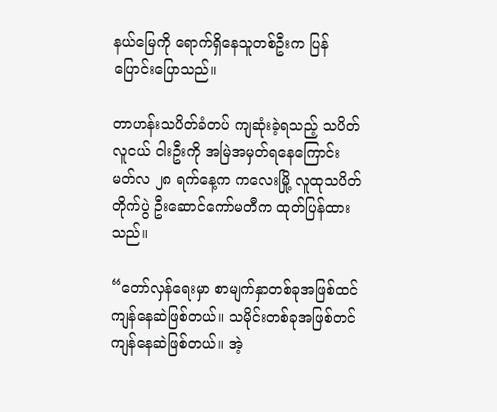နယ်မြေကို ရောက်ရှိနေသူတစ်ဦးက ပြန်ပြောင်းပြောသည်။

တာဟန်းသပိတ်ခံတပ် ကျဆုံးခဲ့ရသည့် သပိတ်လူငယ် ငါးဦးကို အမြဲအမှတ်ရနေကြောင်း မတ်လ ၂၈ ရက်နေ့က ကလေးမြို့ လူထုသပိတ်တိုက်ပွဲ ဦးဆောင်ကော်မတီက ထုတ်ပြန်ထားသည်။

“တော်လှန်ရေးမှာ စာမျက်နှာတစ်ခုအဖြစ်ထင်ကျန်နေဆဲဖြစ်တယ်။ သမိုင်းတစ်ခုအဖြစ်တင်ကျန်နေဆဲဖြစ်တယ်။ အဲ့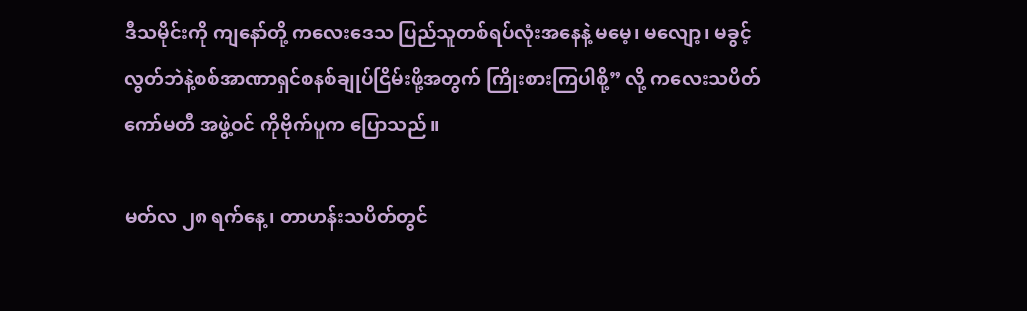ဒီသမိုင်းကို ကျနော်တို့ ကလေးဒေသ ပြည်သူတစ်ရပ်လုံးအနေနဲ့ မမေ့၊ မလျော့၊ မခွင့်လွတ်ဘဲနဲ့စစ်အာဏာရှင်စနစ်ချုပ်ငြိမ်းဖို့အတွက် ကြိုးစားကြပါစို့” လို့ ကလေးသပိတ် ကော်မတီ အဖွဲ့ဝင် ကိုဗိုက်ပူက ပြောသည်။

မတ်လ ၂၈ ရက်နေ့၊ တာဟန်းသပိတ်တွင်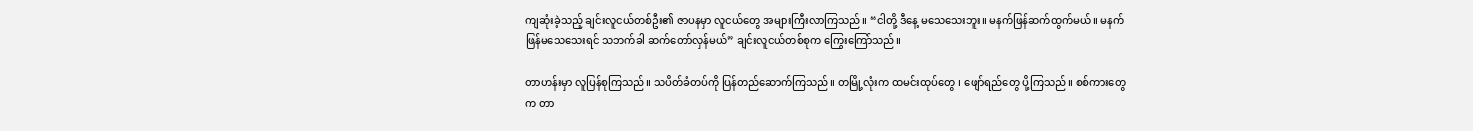ကျဆုံးခဲ့သည့် ချင်းလူငယ်တစ်ဦး၏ ဇာပနမှာ လူငယ်တွေ အများကြီးလာကြသည်။ “ငါတို့ ဒီနေ့ မသေသေးဘူး။ မနက်ဖြန်ဆက်ထွက်မယ်။ မနက်ဖြန်မသေသေးရင် သဘက်ခါ ဆက်တော်လှန်မယ်” ချင်းလူငယ်တစ်စုက ကြွေးကြော်သည်။

တာဟန်းမှာ လူပြန်စုကြသည်။ သပိတ်ခံတပ်ကို ပြန်တည်ဆောက်ကြသည်။ တမြို့လုံးက ထမင်းထုပ်တွေ ၊ ဖျော်ရည်တွေ ပို့ကြသည်။ စစ်ကားတွေက တာ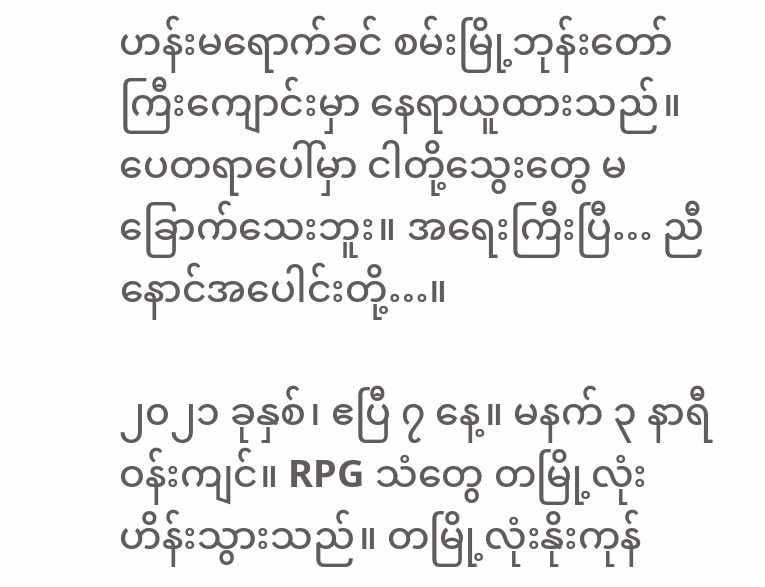ဟန်းမရောက်ခင် စမ်းမြို့ဘုန်းတော်ကြီးကျောင်းမှာ နေရာယူထားသည်။ ပေတရာပေါ်မှာ ငါတို့သွေးတွေ မခြောက်သေးဘူး။ အရေးကြီးပြီ… ညီနောင်အပေါင်းတို့…။

၂၀၂၁ ခုနှစ်၊ ဧပြီ ၇ နေ့။ မနက် ၃ နာရီဝန်းကျင်။ RPG သံတွေ တမြို့လုံးဟိန်းသွားသည်။ တမြို့လုံးနိုးကုန်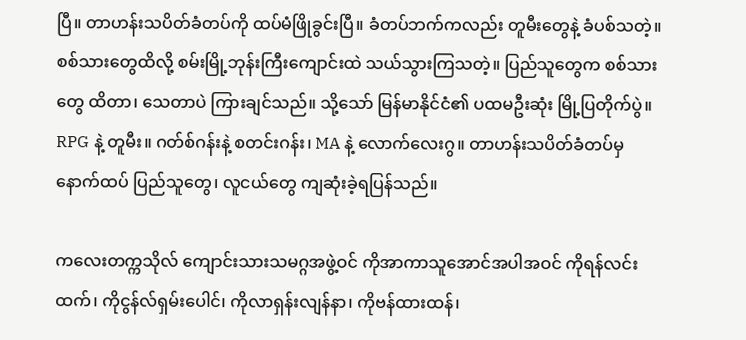ပြီ။ တာဟန်းသပိတ်ခံတပ်ကို ထပ်မံဖြိုခွင်းပြီ။ ခံတပ်ဘက်ကလည်း တူမီးတွေနဲ့ ခံပစ်သတဲ့။ စစ်သားတွေထိလို့ စမ်းမြို့ဘုန်းကြီးကျောင်းထဲ သယ်သွားကြသတဲ့။ ပြည်သူတွေက စစ်သားတွေ ထိတာ၊ သေတာပဲ ကြားချင်သည်။ သို့သော် မြန်မာနိုင်ငံ၏ ပထမဦးဆုံး မြို့ပြတိုက်ပွဲ။ RPG နဲ့ တူမီး။ ဂတ်စ်ဂန်းနဲ့ စတင်းဂန်း၊ MA နဲ့ လောက်လေးဂွ။ တာဟန်းသပိတ်ခံတပ်မှ နောက်ထပ် ပြည်သူတွေ၊ လူငယ်တွေ ကျဆုံးခဲ့ရပြန်သည်။

ကလေးတက္ကသိုလ် ကျောင်းသားသမဂ္ဂအဖွဲ့ဝင် ကိုအာကာသူအောင်အပါအဝင် ကိုရန်လင်းထက်၊ ကိုငွန်လ်ရှမ်းပေါင်၊ ကိုလာရှန်းလျန်နာ၊ ကိုဗန်ထားထန်၊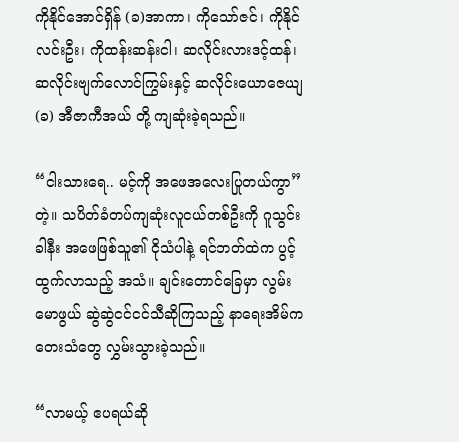ကိုနိုင်အောင်ရှိန် (ခ)အာကာ၊ ကိုသော်ဇင်၊ ကိုနိုင်လင်းဦး၊ ကိုထန်းဆန်းငါ၊ ဆလိုင်းလားဒင့်ထန်၊ ဆလိုင်းဗျက်လောင်ကြွမ်းနှင့် ဆလိုင်းယောဇေယျ (ခ) အီဇာကီအယ် တို့ ကျဆုံးခဲ့ရသည်။

“ငါးသားရေ.. မင့်ကို အဖေအလေးပြုတယ်ကွာ” တဲ့။ သပိတ်ခံတပ်ကျဆုံးလူငယ်တစ်ဦးကို ဂူသွင်းခါနီး အဖေဖြစ်သူ၏ ငိုသံပါနဲ့ ရင်ဘတ်ထဲက ပွင့်ထွက်လာသည့် အသံ။ ချင်းတောင်ခြေမှာ လွမ်းမောဖွယ် ဆွဲဆွဲငင်ငင်သီဆိုကြသည့် နာရေးအိမ်ကတေးသံတွေ လွှမ်းသွားခဲ့သည်။

“လာမယ့် ဧပရယ်ဆို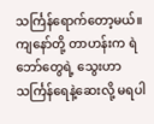သင်္ကြန်ရောက်တော့မယ်။ ကျနော်တို့ တာဟန်းက ရဲဘော်တွေရဲ့ သွေးဟာ သင်္ကြန်ရေနဲ့ဆေးလို့ မရပါ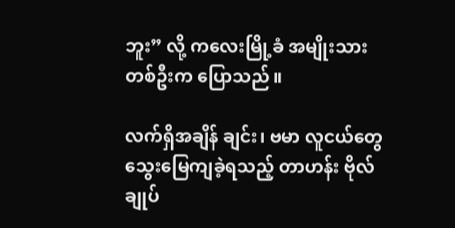ဘူး” လို့ ကလေးမြို့ခံ အမျိုးသားတစ်ဦးက ပြောသည်။

လက်ရှိအချိန် ချင်း၊ ဗမာ လူငယ်တွေ သွေးမြေကျခဲ့ရသည့် တာဟန်း ဗိုလ်ချုပ်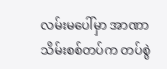လမ်းမပေါ်မှာ အာဏာသိမ်းစစ်တပ်က တပ်စွဲ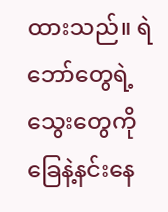ထားသည်။ ရဲဘော်တွေရဲ့သွေးတွေကို ခြေနဲ့နင်းနေ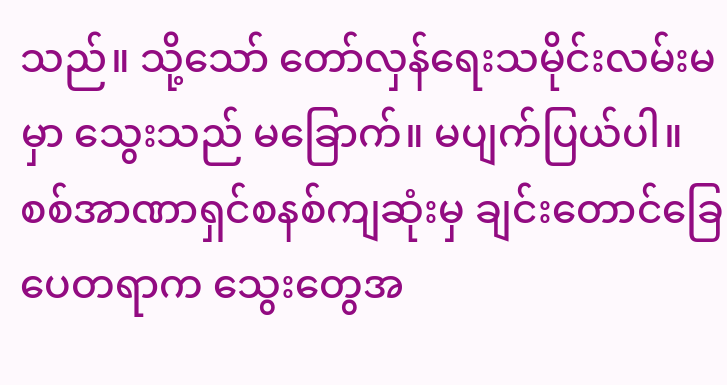သည်။ သို့သော် တော်လှန်ရေးသမိုင်းလမ်းမမှာ သွေးသည် မခြောက်။ မပျက်ပြယ်ပါ။ စစ်အာဏာရှင်စနစ်ကျဆုံးမှ ချင်းတောင်ခြေ ပေတရာက သွေးတွေအ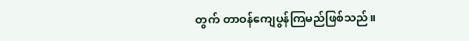တွက် တာဝန်ကျေပွန်ကြမည်ဖြစ်သည်။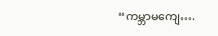“ကမ္ဘာမကျေ….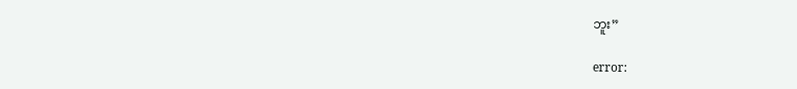ဘူး”

error: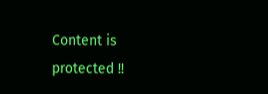Content is protected !!